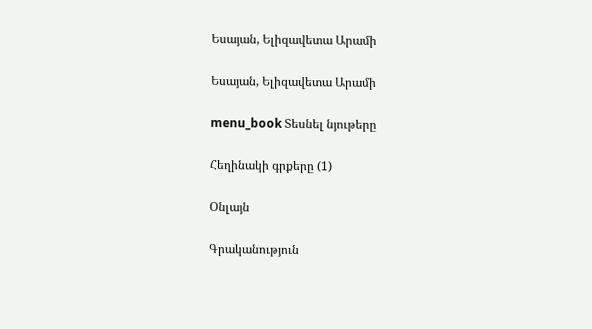Եսայան, Ելիզավետա Արամի

Եսայան, Ելիզավետա Արամի

menu_book Տեսնել նյութերը

Հեղինակի գրքերը (1)

Օնլայն

Գրականություն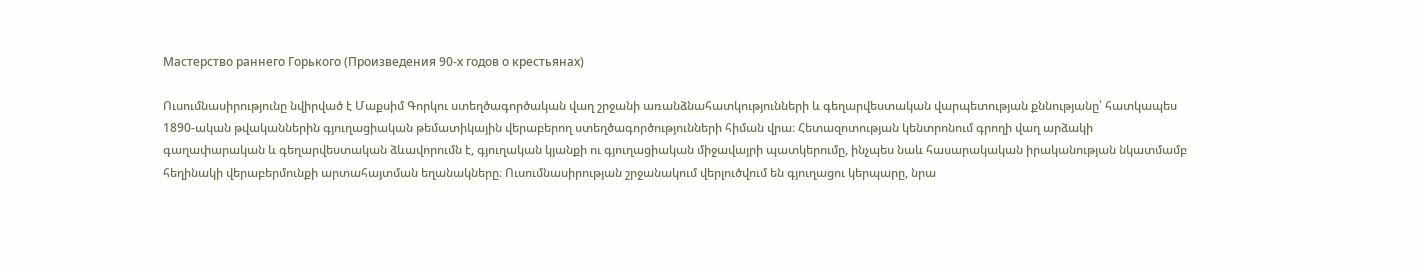Мастерство раннего Горького (Произведения 90-х годов о крестьянах)

Ուսումնասիրությունը նվիրված է Մաքսիմ Գորկու ստեղծագործական վաղ շրջանի առանձնահատկությունների և գեղարվեստական վարպետության քննությանը՝ հատկապես 1890-ական թվականներին գյուղացիական թեմատիկային վերաբերող ստեղծագործությունների հիման վրա։ Հետազոտության կենտրոնում գրողի վաղ արձակի գաղափարական և գեղարվեստական ձևավորումն է, գյուղական կյանքի ու գյուղացիական միջավայրի պատկերումը, ինչպես նաև հասարակական իրականության նկատմամբ հեղինակի վերաբերմունքի արտահայտման եղանակները։ Ուսումնասիրության շրջանակում վերլուծվում են գյուղացու կերպարը, նրա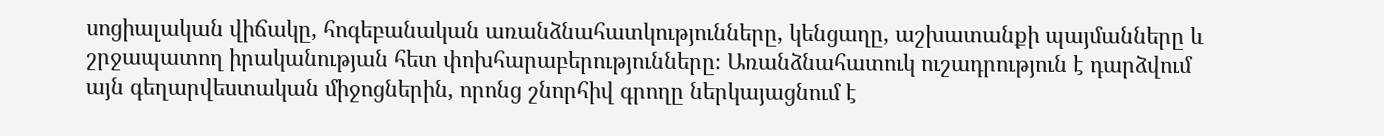սոցիալական վիճակը, հոգեբանական առանձնահատկությունները, կենցաղը, աշխատանքի պայմանները և շրջապատող իրականության հետ փոխհարաբերությունները։ Առանձնահատուկ ուշադրություն է դարձվում այն գեղարվեստական միջոցներին, որոնց շնորհիվ գրողը ներկայացնում է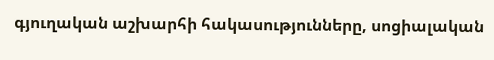գյուղական աշխարհի հակասությունները, սոցիալական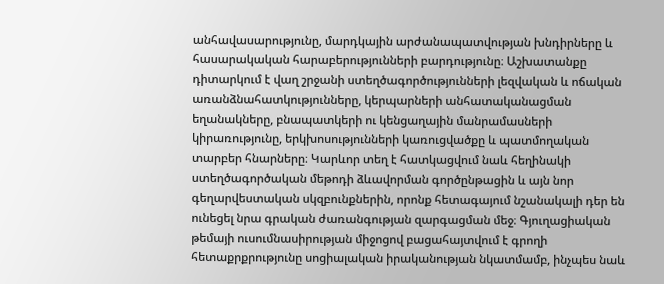անհավասարությունը, մարդկային արժանապատվության խնդիրները և հասարակական հարաբերությունների բարդությունը։ Աշխատանքը դիտարկում է վաղ շրջանի ստեղծագործությունների լեզվական և ոճական առանձնահատկությունները, կերպարների անհատականացման եղանակները, բնապատկերի ու կենցաղային մանրամասների կիրառությունը, երկխոսությունների կառուցվածքը և պատմողական տարբեր հնարները։ Կարևոր տեղ է հատկացվում նաև հեղինակի ստեղծագործական մեթոդի ձևավորման գործընթացին և այն նոր գեղարվեստական սկզբունքներին, որոնք հետագայում նշանակալի դեր են ունեցել նրա գրական ժառանգության զարգացման մեջ։ Գյուղացիական թեմայի ուսումնասիրության միջոցով բացահայտվում է գրողի հետաքրքրությունը սոցիալական իրականության նկատմամբ, ինչպես նաև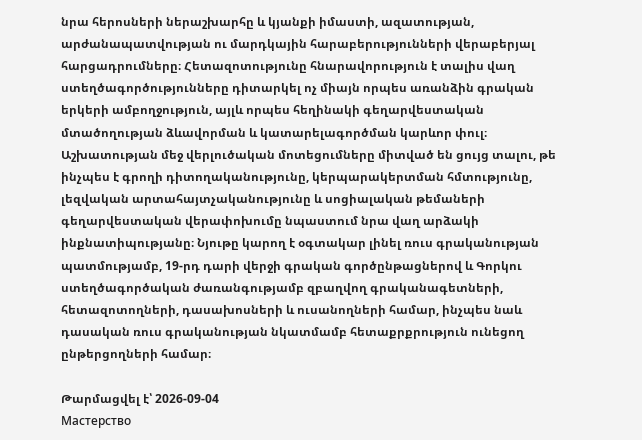նրա հերոսների ներաշխարհը և կյանքի իմաստի, ազատության, արժանապատվության ու մարդկային հարաբերությունների վերաբերյալ հարցադրումները։ Հետազոտությունը հնարավորություն է տալիս վաղ ստեղծագործությունները դիտարկել ոչ միայն որպես առանձին գրական երկերի ամբողջություն, այլև որպես հեղինակի գեղարվեստական մտածողության ձևավորման և կատարելագործման կարևոր փուլ։ Աշխատության մեջ վերլուծական մոտեցումները միտված են ցույց տալու, թե ինչպես է գրողի դիտողականությունը, կերպարակերտման հմտությունը, լեզվական արտահայտչականությունը և սոցիալական թեմաների գեղարվեստական վերափոխումը նպաստում նրա վաղ արձակի ինքնատիպությանը։ Նյութը կարող է օգտակար լինել ռուս գրականության պատմությամբ, 19-րդ դարի վերջի գրական գործընթացներով և Գորկու ստեղծագործական ժառանգությամբ զբաղվող գրականագետների, հետազոտողների, դասախոսների և ուսանողների համար, ինչպես նաև դասական ռուս գրականության նկատմամբ հետաքրքրություն ունեցող ընթերցողների համար։

Թարմացվել է՝ 2026-09-04
Мастерство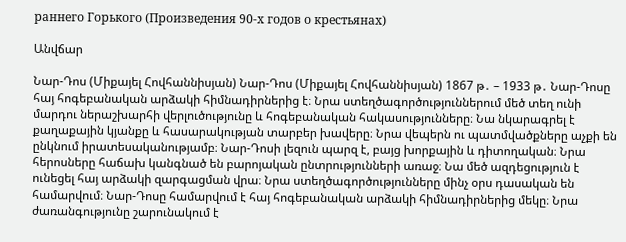раннего Горького (Произведения 90-х годов о крестьянах)

Անվճար

Նար-Դոս (Միքայել Հովհաննիսյան) Նար-Դոս (Միքայել Հովհաննիսյան) 1867 թ․ – 1933 թ․ Նար-Դոսը հայ հոգեբանական արձակի հիմնադիրներից է։ Նրա ստեղծագործություններում մեծ տեղ ունի մարդու ներաշխարհի վերլուծությունը և հոգեբանական հակասությունները։ Նա նկարագրել է քաղաքային կյանքը և հասարակության տարբեր խավերը։ Նրա վեպերն ու պատմվածքները աչքի են ընկնում իրատեսականությամբ։ Նար-Դոսի լեզուն պարզ է, բայց խորքային և դիտողական։ Նրա հերոսները հաճախ կանգնած են բարոյական ընտրությունների առաջ։ Նա մեծ ազդեցություն է ունեցել հայ արձակի զարգացման վրա։ Նրա ստեղծագործությունները մինչ օրս դասական են համարվում։ Նար-Դոսը համարվում է հայ հոգեբանական արձակի հիմնադիրներից մեկը։ Նրա ժառանգությունը շարունակում է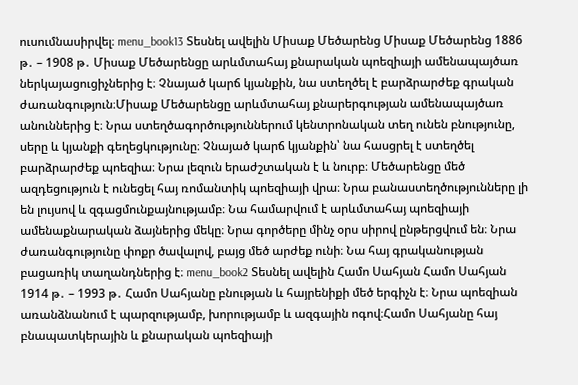ուսումնասիրվել։ menu_book13 Տեսնել ավելին Միսաք Մեծարենց Միսաք Մեծարենց 1886 թ․ – 1908 թ․ Միսաք Մեծարենցը արևմտահայ քնարական պոեզիայի ամենապայծառ ներկայացուցիչներից է։ Չնայած կարճ կյանքին, նա ստեղծել է բարձրարժեք գրական ժառանգություն։Միսաք Մեծարենցը արևմտահայ քնարերգության ամենապայծառ անուններից է։ Նրա ստեղծագործություններում կենտրոնական տեղ ունեն բնությունը, սերը և կյանքի գեղեցկությունը։ Չնայած կարճ կյանքին՝ նա հասցրել է ստեղծել բարձրարժեք պոեզիա։ Նրա լեզուն երաժշտական է և նուրբ։ Մեծարենցը մեծ ազդեցություն է ունեցել հայ ռոմանտիկ պոեզիայի վրա։ Նրա բանաստեղծությունները լի են լույսով և զգացմունքայնությամբ։ Նա համարվում է արևմտահայ պոեզիայի ամենաքնարական ձայներից մեկը։ Նրա գործերը մինչ օրս սիրով ընթերցվում են։ Նրա ժառանգությունը փոքր ծավալով, բայց մեծ արժեք ունի։ Նա հայ գրականության բացառիկ տաղանդներից է։ menu_book2 Տեսնել ավելին Համո Սահյան Համո Սահյան 1914 թ․ – 1993 թ․ Համո Սահյանը բնության և հայրենիքի մեծ երգիչն է։ Նրա պոեզիան առանձնանում է պարզությամբ, խորությամբ և ազգային ոգով։Համո Սահյանը հայ բնապատկերային և քնարական պոեզիայի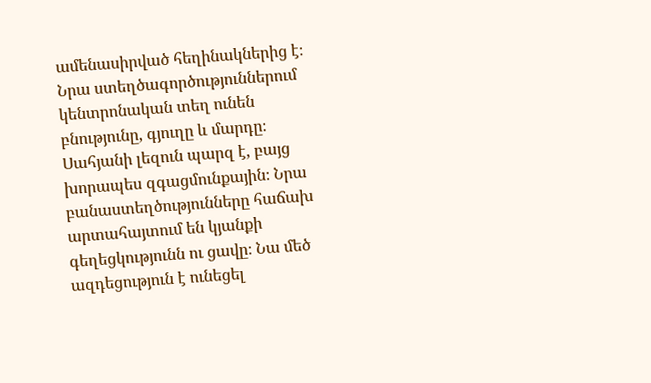ամենասիրված հեղինակներից է։ Նրա ստեղծագործություններում կենտրոնական տեղ ունեն բնությունը, գյուղը և մարդը։ Սահյանի լեզուն պարզ է, բայց խորապես զգացմունքային։ Նրա բանաստեղծությունները հաճախ արտահայտում են կյանքի գեղեցկությունն ու ցավը։ Նա մեծ ազդեցություն է ունեցել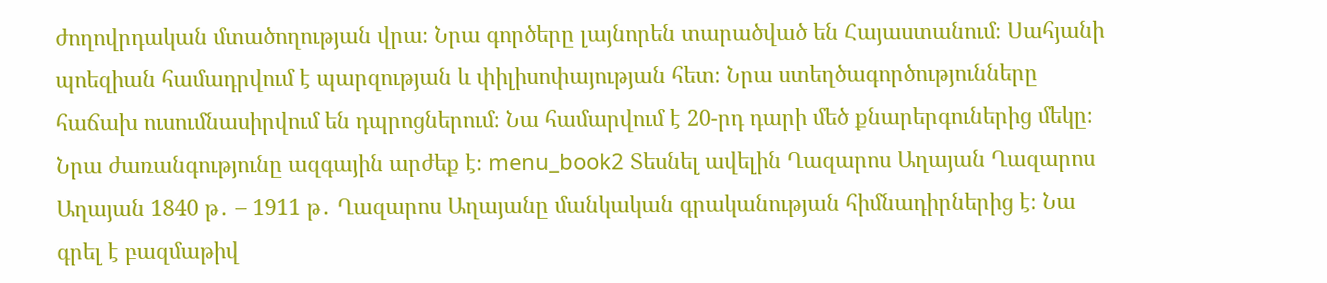ժողովրդական մտածողության վրա։ Նրա գործերը լայնորեն տարածված են Հայաստանում։ Սահյանի պոեզիան համադրվում է պարզության և փիլիսոփայության հետ։ Նրա ստեղծագործությունները հաճախ ուսումնասիրվում են դպրոցներում։ Նա համարվում է 20-րդ դարի մեծ քնարերգուներից մեկը։ Նրա ժառանգությունը ազգային արժեք է։ menu_book2 Տեսնել ավելին Ղազարոս Աղայան Ղազարոս Աղայան 1840 թ․ – 1911 թ․ Ղազարոս Աղայանը մանկական գրականության հիմնադիրներից է։ Նա գրել է բազմաթիվ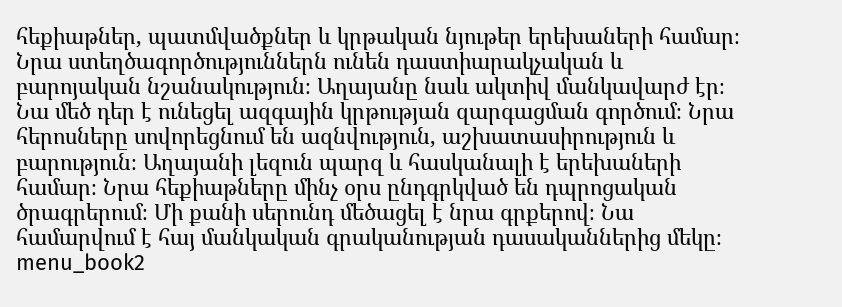հեքիաթներ, պատմվածքներ և կրթական նյութեր երեխաների համար։ Նրա ստեղծագործություններն ունեն դաստիարակչական և բարոյական նշանակություն։ Աղայանը նաև ակտիվ մանկավարժ էր։ Նա մեծ դեր է ունեցել ազգային կրթության զարգացման գործում։ Նրա հերոսները սովորեցնում են ազնվություն, աշխատասիրություն և բարություն։ Աղայանի լեզուն պարզ և հասկանալի է երեխաների համար։ Նրա հեքիաթները մինչ օրս ընդգրկված են դպրոցական ծրագրերում։ Մի քանի սերունդ մեծացել է նրա գրքերով։ Նա համարվում է հայ մանկական գրականության դասականներից մեկը։ menu_book2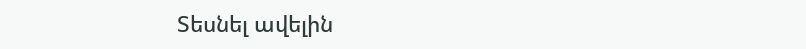Տեսնել ավելին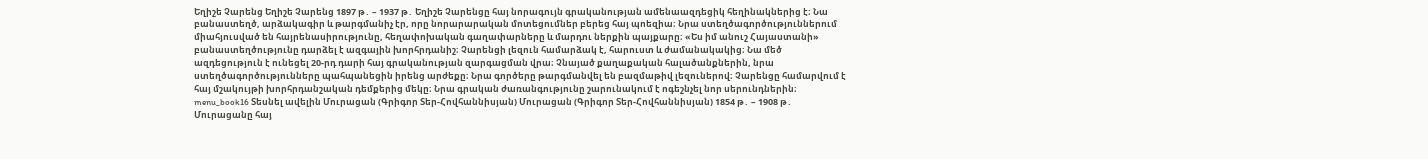Եղիշե Չարենց Եղիշե Չարենց 1897 թ․ – 1937 թ․ Եղիշե Չարենցը հայ նորագույն գրականության ամենաազդեցիկ հեղինակներից է։ Նա բանաստեղծ, արձակագիր և թարգմանիչ էր, որը նորարարական մոտեցումներ բերեց հայ պոեզիա։ Նրա ստեղծագործություններում միահյուսված են հայրենասիրությունը, հեղափոխական գաղափարները և մարդու ներքին պայքարը։ «Ես իմ անուշ Հայաստանի» բանաստեղծությունը դարձել է ազգային խորհրդանիշ։ Չարենցի լեզուն համարձակ է, հարուստ և ժամանակակից։ Նա մեծ ազդեցություն է ունեցել 20-րդ դարի հայ գրականության զարգացման վրա։ Չնայած քաղաքական հալածանքներին, նրա ստեղծագործությունները պահպանեցին իրենց արժեքը։ Նրա գործերը թարգմանվել են բազմաթիվ լեզուներով։ Չարենցը համարվում է հայ մշակույթի խորհրդանշական դեմքերից մեկը։ Նրա գրական ժառանգությունը շարունակում է ոգեշնչել նոր սերունդներին։ menu_book16 Տեսնել ավելին Մուրացան (Գրիգոր Տեր-Հովհաննիսյան) Մուրացան (Գրիգոր Տեր-Հովհաննիսյան) 1854 թ․ – 1908 թ․ Մուրացանը հայ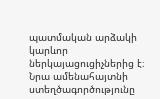պատմական արձակի կարևոր ներկայացուցիչներից է։ Նրա ամենահայտնի ստեղծագործությունը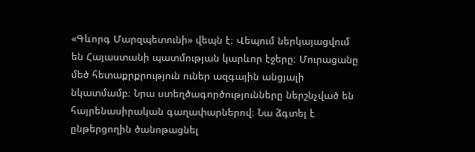«Գևորգ Մարզպետունի» վեպն է։ Վեպում ներկայացվում են Հայաստանի պատմության կարևոր էջերը։ Մուրացանը մեծ հետաքրքրություն ուներ ազգային անցյալի նկատմամբ։ Նրա ստեղծագործությունները ներշնչված են հայրենասիրական գաղափարներով։ Նա ձգտել է ընթերցողին ծանոթացնել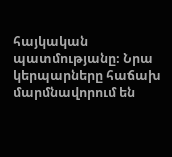հայկական պատմությանը։ Նրա կերպարները հաճախ մարմնավորում են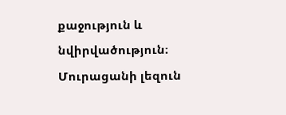քաջություն և նվիրվածություն։ Մուրացանի լեզուն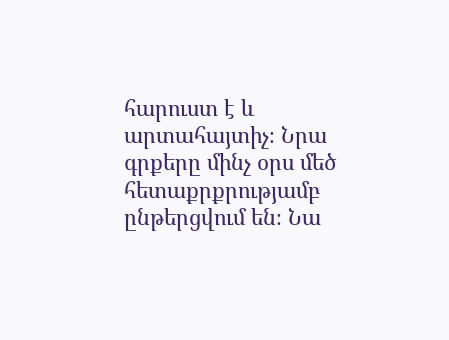հարուստ է և արտահայտիչ։ Նրա գրքերը մինչ օրս մեծ հետաքրքրությամբ ընթերցվում են։ Նա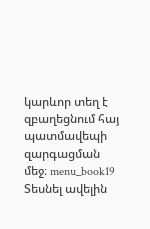կարևոր տեղ է զբաղեցնում հայ պատմավեպի զարգացման մեջ։ menu_book19 Տեսնել ավելին